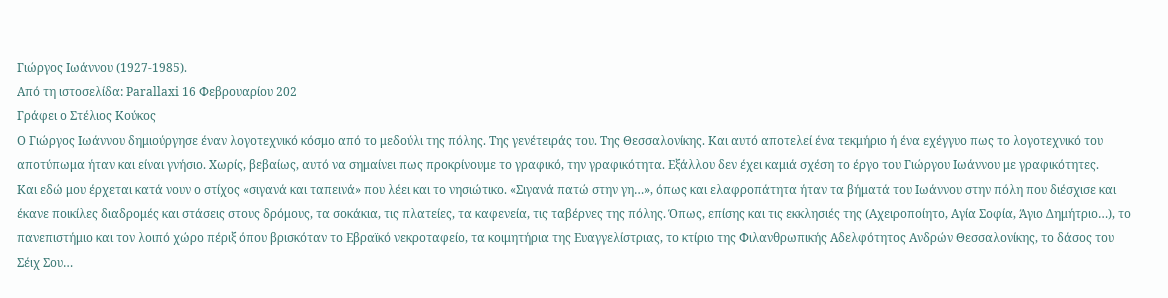Γιώργος Ιωάννου (1927-1985).
Από τη ιστοσελίδα: Parallaxi 16 Φεβρουαρίου 202
Γράφει ο Στέλιος Κούκος
Ο Γιώργος Ιωάννου δημιούργησε έναν λογοτεχνικό κόσμο από το μεδούλι της πόλης. Της γενέτειράς του. Της Θεσσαλονίκης. Και αυτό αποτελεί ένα τεκμήριο ή ένα εχέγγυο πως το λογοτεχνικό του αποτύπωμα ήταν και είναι γνήσιο. Χωρίς, βεβαίως, αυτό να σημαίνει πως προκρίνουμε το γραφικό, την γραφικότητα. Εξάλλου δεν έχει καμιά σχέση το έργο του Γιώργου Ιωάννου με γραφικότητες.
Και εδώ μου έρχεται κατά νουν ο στίχος «σιγανά και ταπεινά» που λέει και το νησιώτικο. «Σιγανά πατώ στην γη…», όπως και ελαφροπάτητα ήταν τα βήματά του Ιωάννου στην πόλη που διέσχισε και έκανε ποικίλες διαδρομές και στάσεις στους δρόμους, τα σοκάκια, τις πλατείες, τα καφενεία, τις ταβέρνες της πόλης. Όπως, επίσης και τις εκκλησιές της (Αχειροποίητο, Αγία Σοφία, Άγιο Δημήτριο…), το πανεπιστήμιο και τον λοιπό χώρο πέριξ όπου βρισκόταν το Εβραϊκό νεκροταφείο, τα κοιμητήρια της Ευαγγελίστριας, το κτίριο της Φιλανθρωπικής Αδελφότητος Ανδρών Θεσσαλονίκης, το δάσος του Σέιχ Σου…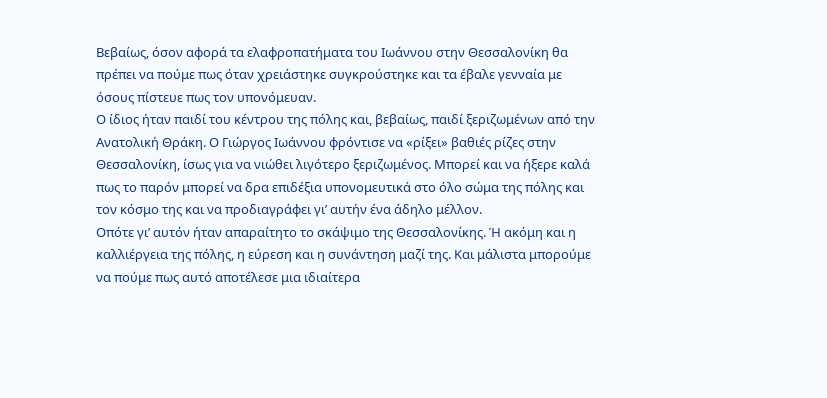Βεβαίως, όσον αφορά τα ελαφροπατήματα του Ιωάννου στην Θεσσαλονίκη θα πρέπει να πούμε πως όταν χρειάστηκε συγκρούστηκε και τα έβαλε γενναία με όσους πίστευε πως τον υπονόμευαν.
Ο ίδιος ήταν παιδί του κέντρου της πόλης και, βεβαίως, παιδί ξεριζωμένων από την Ανατολική Θράκη. Ο Γιώργος Ιωάννου φρόντισε να «ρίξει» βαθιές ρίζες στην Θεσσαλονίκη, ίσως για να νιώθει λιγότερο ξεριζωμένος. Μπορεί και να ήξερε καλά πως το παρόν μπορεί να δρα επιδέξια υπονομευτικά στο όλο σώμα της πόλης και τον κόσμο της και να προδιαγράφει γι’ αυτήν ένα άδηλο μέλλον.
Οπότε γι’ αυτόν ήταν απαραίτητο το σκάψιμο της Θεσσαλονίκης. Ή ακόμη και η καλλιέργεια της πόλης, η εύρεση και η συνάντηση μαζί της. Και μάλιστα μπορούμε να πούμε πως αυτό αποτέλεσε μια ιδιαίτερα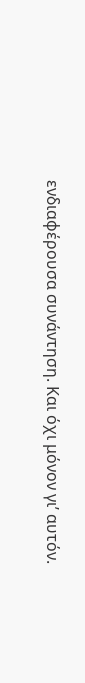ενδιαφέρουσα συνάντηση. Και όχι μόνον γι’ αυτόν.